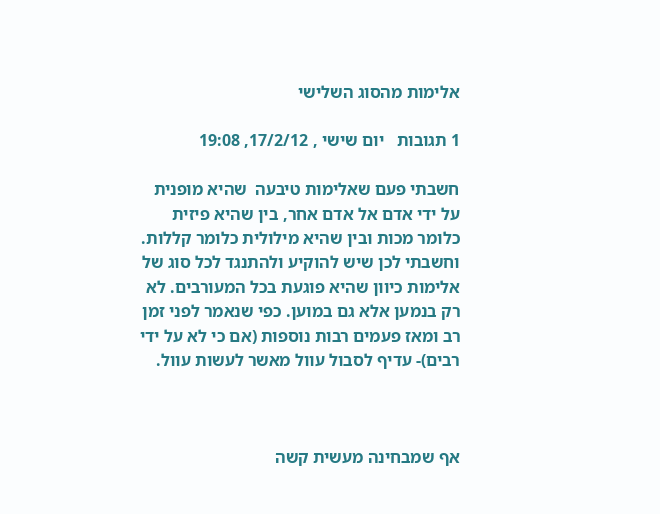אלימות מהסוג השלישי

1 תגובות   יום שישי , 17/2/12, 19:08

חשבתי פעם שאלימות טיבעה  שהיא מופנית על ידי אדם אל אדם אחר, בין שהיא פיזית כלומר מכות ובין שהיא מילולית כלומר קללות. וחשבתי לכן שיש להוקיע ולהתנגד לכל סוג של אלימות כיוון שהיא פוגעת בכל המעורבים. לא רק בנמען אלא גם במוען. כפי שנאמר לפני זמן רב ומאז פעמים רבות נוספות (אם כי לא על ידי רבים)- עדיף לסבול עוול מאשר לעשות עוול.



אף שמבחינה מעשית קשה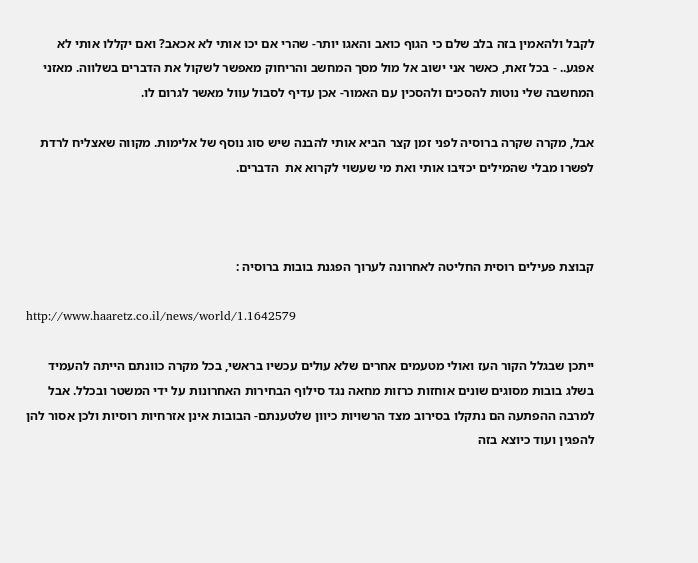לקבל ולהאמין בזה בלב שלם כי הגוף כואב והאגו יותר- שהרי אם יכו אותי לא אכאב? ואם יקללו אותי לא אפגע.. - בכל זאת, כאשר אני ישוב אל מול מסך המחשב והריחוק מאפשר לשקול את הדברים בשלווה. מאזני המחשבה שלי נוטות להסכים ולהסכין עם האמור- אכן עדיף לסבול עוול מאשר לגרום לו.

אבל, מקרה שקרה ברוסיה לפני זמן קצר הביא אותי להבנה שיש סוג נוסף של אלימות. מקווה שאצליח לרדת לפשרו מבלי שהמילים יכזיבו אותי ואת מי שעשוי לקרוא את  הדברים.



קבוצת פעילים רוסית החליטה לאחרונה לערוך הפגנת בובות ברוסיה :

http://www.haaretz.co.il/news/world/1.1642579

ייתכן שבגלל הקור העז ואולי מטעמים אחרים שלא עולים עכשיו בראשי, בכל מקרה כוונתם הייתה להעמיד בשלג בובות מסוגים שונים אוחזות כרזות מחאה נגד סילוף הבחירות האחרונות על ידי המשטר ובכלל. אבל למרבה ההפתעה הם נתקלו בסירוב מצד הרשויות כיוון שלטענתם- הבובות אינן אזרחיות רוסיות ולכן אסור להן להפגין ועוד כיוצא בזה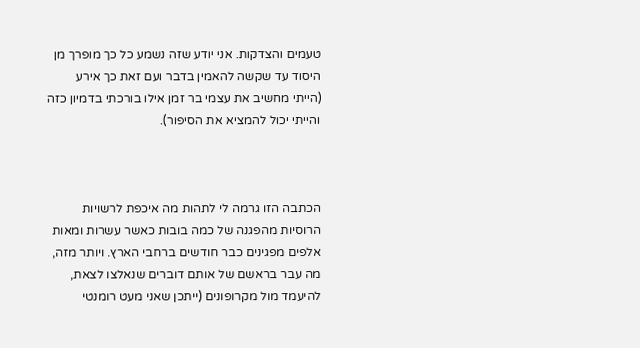טעמים והצדקות. אני יודע שזה נשמע כל כך מופרך מן היסוד עד שקשה להאמין בדבר ועם זאת כך אירע (הייתי מחשיב את עצמי בר זמן אילו בורכתי בדמיון כזה והייתי יכול להמציא את הסיפור).



הכתבה הזו גרמה לי לתהות מה איכפת לרשויות הרוסיות מהפגנה של כמה בובות כאשר עשרות ומאות אלפים מפגינים כבר חודשים ברחבי הארץ. ויותר מזה, מה עבר בראשם של אותם דוברים שנאלצו לצאת, להיעמד מול מקרופונים (ייתכן שאני מעט רומנטי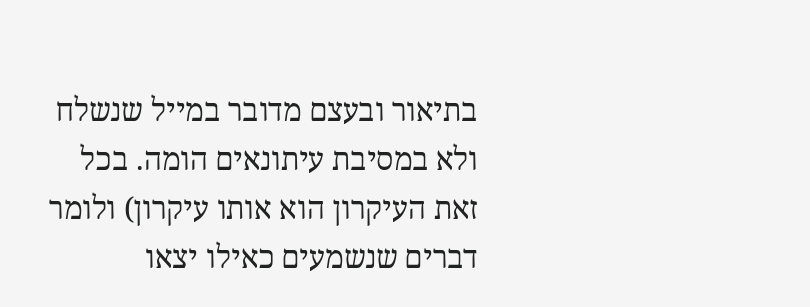בתיאור ובעצם מדובר במייל שנשלח ולא במסיבת עיתונאים הומה. בכל זאת העיקרון הוא אותו עיקרון) ולומר דברים שנשמעים כאילו יצאו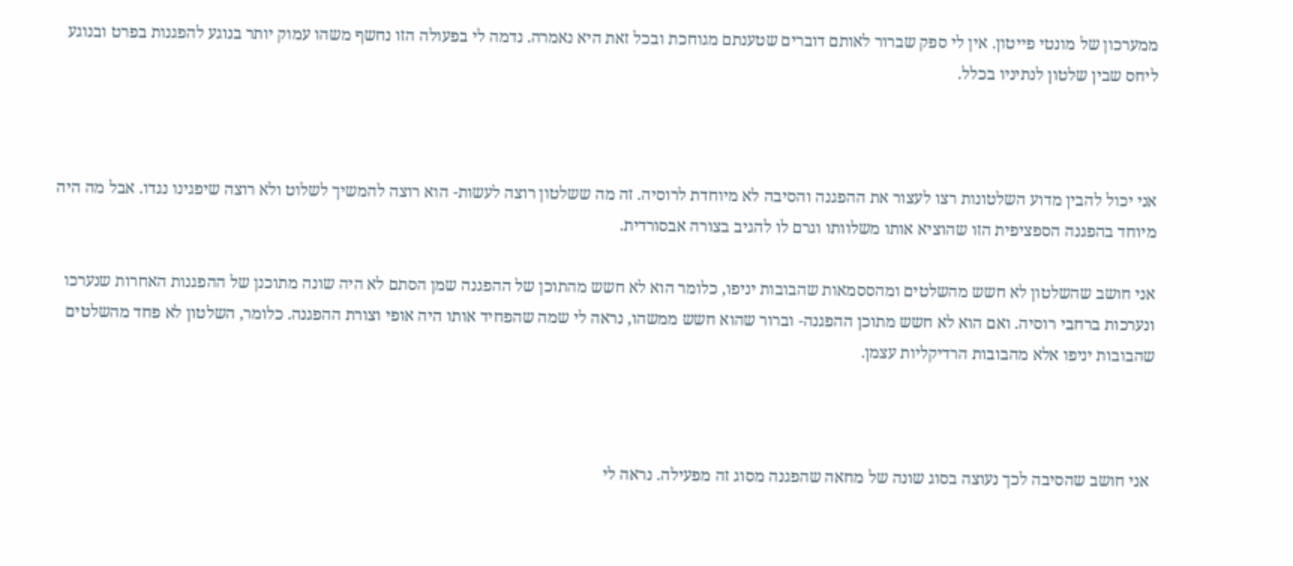ממערכון של מונטי פייטון. אין לי ספק שברור לאותם דוברים שטענתם מגוחכת ובכל זאת היא נאמרה. נדמה לי בפעולה הזו נחשף משהו עמוק יותר בנוגע להפגנות בפרט ובנוגע ליחס שבין שלטון לנתיניו בכלל.



אני יכול להבין מדוע השלטונות רצו לעצור את ההפגנה והסיבה לא מיוחדת לרוסיה. זה מה ששלטון רוצה לעשות- הוא רוצה להמשיך לשלוט ולא רוצה שיפגינו נגדו. אבל מה היה מיוחד בהפגנה הספציפית הזו שהוציא אותו משלוותו וגרם לו להגיב בצורה אבסורדית.

אני חושב שהשלטון לא חשש מהשלטים ומהססמאות שהבובות יניפו, כלומר הוא לא חשש מהתוכן של ההפגנה שמן הסתם לא היה שונה מתוכנן של ההפגנות האחרות שנערכו ונערכות ברחבי רוסיה. ואם הוא לא חשש מתוכן ההפגנה- וברור שהוא חשש ממשהו, נראה לי שמה שהפחיד אותו היה אופי וצורת ההפגנה. כלומר, השלטון לא פחד מהשלטים שהבובות יניפו אלא מהבובות הרדיקליות עצמן.



 אני חושב שהסיבה לכך נעוצה בסוג שונה של מחאה שהפגנה מסוג זה מפעילה. נראה לי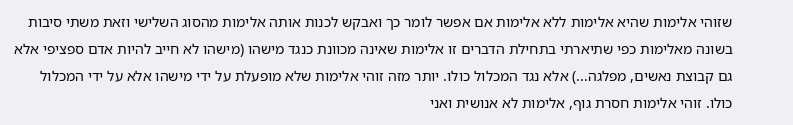שזוהי אלימות שהיא אלימות ללא אלימות אם אפשר לומר כך ואבקש לכנות אותה אלימות מהסוג השלישי וזאת משתי סיבות בשונה מאלימות כפי שתיארתי בתחילת הדברים זו אלימות שאינה מכוונת כנגד מישהו (מישהו לא חייב להיות אדם ספציפי אלא גם קבוצת נאשים, מפלגה...) אלא נגד המכלול כולו. יותר מזה זוהי אלימות שלא מופעלת על ידי מישהו אלא על ידי המכלול כולו. זוהי אלימות חסרת גוף, אלימות לא אנושית ואני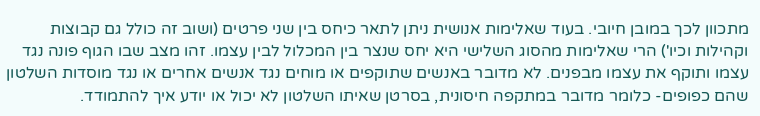מתכוון לכך במובן חיובי. בעוד שאלימות אנושית ניתן לתאר כיחס בין שני פרטים (ושוב זה כולל גם קבוצות וקהילות וכיו') הרי שאלימות מהסוג השלישי היא יחס שנצר בין המכלול לבין עצמו. זהו מצב שבו הגוף פונה נגד עצמו ותוקף את עצמו מבפנים. לא מדובר באנשים שתוקפים או מוחים נגד אנשים אחרים או נגד מוסדות השלטון שהם כפופים- כלומר מדובר במתקפה חיסונית, בסרטן שאיתו השלטון לא יכול או יודע איך להתמודד.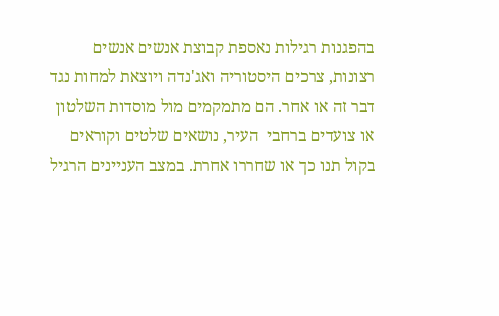בהפגנות רגילות נאספת קבוצת אנשים אנשים רצונות, צרכים היסטוריה ואג'נדה ויוצאת למחות נגד דבר זה או אחר. הם מתמקמים מול מוסדות השלטון או צועדים ברחבי  העיר, נושאים שלטים וקוראים בקול תנו כך או שחררו אחרת. במצב העניינים הרגיל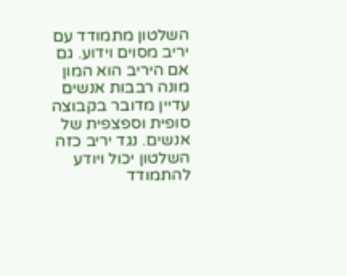השלטון מתמודד עם יריב מסוים וידוע. גם אם היריב הוא המון מונה רבבות אנשים עדיין מדובר בקבוצה סופית וספצפית של אנשים. נגד יריב כזה השלטון יכול ויודע להתמודד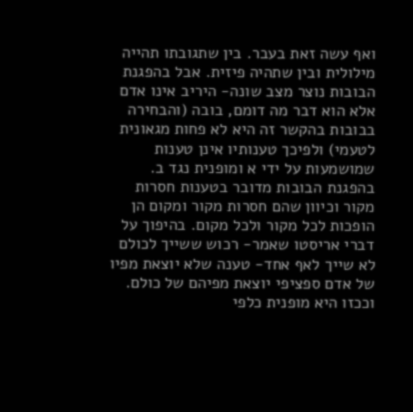ואף עשה זאת בעבר. בין שתגובתו תהייה מילולית ובין שתהיה פיזית. אבל בהפגנת הבובות נוצר מצב שונה- היריב אינו אדם אלא הוא דבר מה דומם, בובה (והבחירה בבובות בהקשר זה היא לא פחות מגאונית לטעמי) ולפיכך טענותיו אינן טענות שמושמעות על ידי א ומופנית נגד ב. בהפגנת הבובות מדובר בטענות חסרות מקור וכיוון שהם חסרות מקור ומקום הן הופכות לכל מקור ולכל מקום. בהיפוך על דברי אריסטו שאמר- רכוש ששייך לכולם לא שייך לאף אחד- טענה שלא יוצאת מפיו של אדם ספציפי יוצאת מפיהם של כולם. וככזו היא מופנית כלפי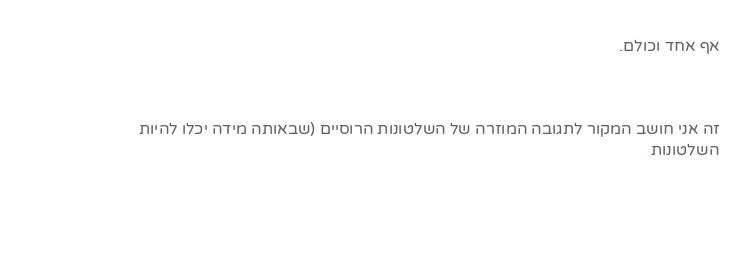אף אחד וכולם.



זה אני חושב המקור לתגובה המוזרה של השלטונות הרוסיים (שבאותה מידה יכלו להיות השלטונות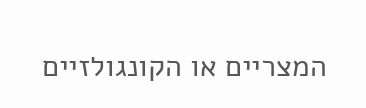המצריים או הקונגולזיים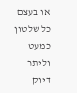או בעצם כל שלטון כמעט וליתר דיוק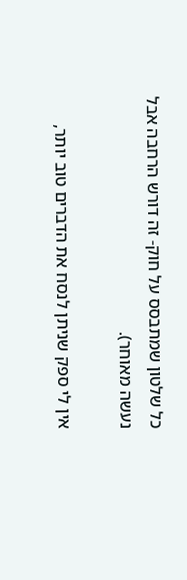כל שלטון שמתבסס על חוק- זה דורש הרחבה אבל נעשה מאוחר).

אין לי ספק שניתן לנסח את הדברים טוב יותר,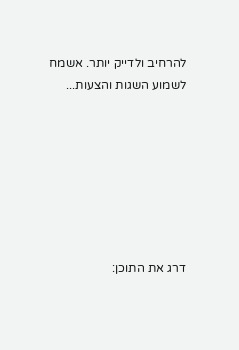להרחיב ולדייק יותר. אשמח לשמוע השגות והצעות...







דרג את התוכן: